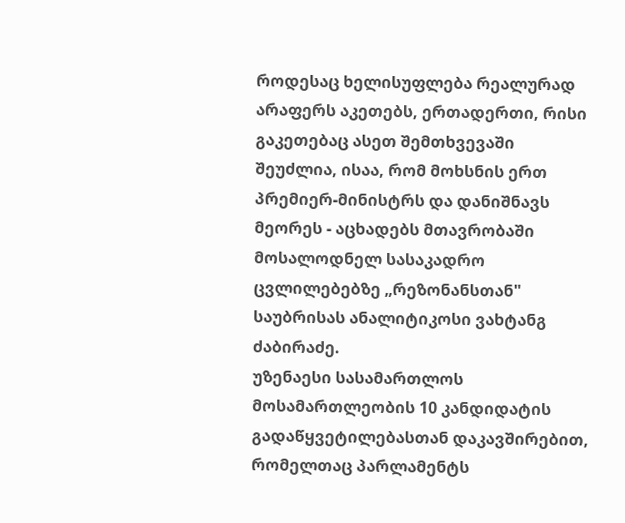როდესაც ხელისუფლება რეალურად არაფერს აკეთებს, ერთადერთი, რისი გაკეთებაც ასეთ შემთხვევაში შეუძლია, ისაა, რომ მოხსნის ერთ პრემიერ-მინისტრს და დანიშნავს მეორეს - აცხადებს მთავრობაში მოსალოდნელ სასაკადრო ცვლილებებზე „რეზონანსთან" საუბრისას ანალიტიკოსი ვახტანგ ძაბირაძე.
უზენაესი სასამართლოს მოსამართლეობის 10 კანდიდატის გადაწყვეტილებასთან დაკავშირებით, რომელთაც პარლამენტს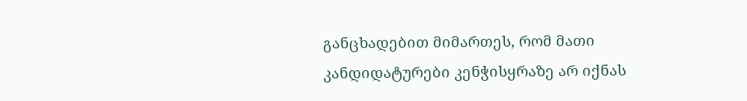განცხადებით მიმართეს, რომ მათი კანდიდატურები კენჭისყრაზე არ იქნას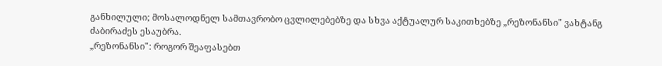განხილული; მოსალოდნელ სამთავრობო ცვლილებებზე და სხვა აქტუალურ საკითხებზე „რეზონანსი" ვახტანგ ძაბირაძეს ესაუბრა.
„რეზონანსი": როგორ შეაფასებთ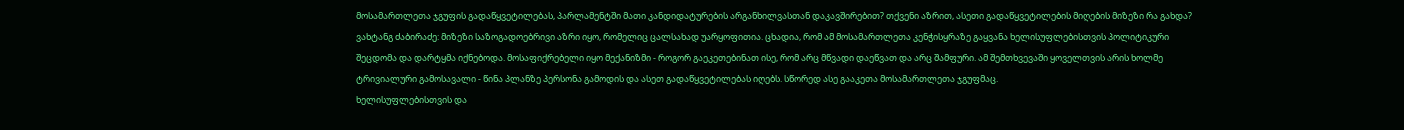მოსამართლეთა ჯგუფის გადაწყვეტილებას, პარლამენტში მათი კანდიდატურების არგანხილვასთან დაკავშირებით? თქვენი აზრით, ასეთი გადაწყვეტილების მიღების მიზეზი რა გახდა?
ვახტანგ ძაბირაძე: მიზეზი საზოგადოებრივი აზრი იყო, რომელიც ცალსახად უარყოფითია. ცხადია, რომ ამ მოსამართლეთა კენჭისყრაზე გაყვანა ხელისუფლებისთვის პოლიტიკური შეცდომა და დარტყმა იქნებოდა. მოსაფიქრებელი იყო მექანიზმი - როგორ გაეკეთებინათ ისე, რომ არც მწვადი დაეწვათ და არც შამფური. ამ შემთხვევაში ყოველთვის არის ხოლმე ტრივიალური გამოსავალი - წინა პლანზე პერსონა გამოდის და ასეთ გადაწყვეტილებას იღებს. სწორედ ასე გააკეთა მოსამართლეთა ჯგუფმაც.
ხელისუფლებისთვის და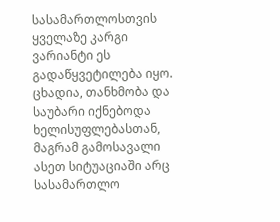სასამართლოსთვის ყველაზე კარგი ვარიანტი ეს გადაწყვეტილება იყო. ცხადია, თანხმობა და საუბარი იქნებოდა ხელისუფლებასთან, მაგრამ გამოსავალი ასეთ სიტუაციაში არც სასამართლო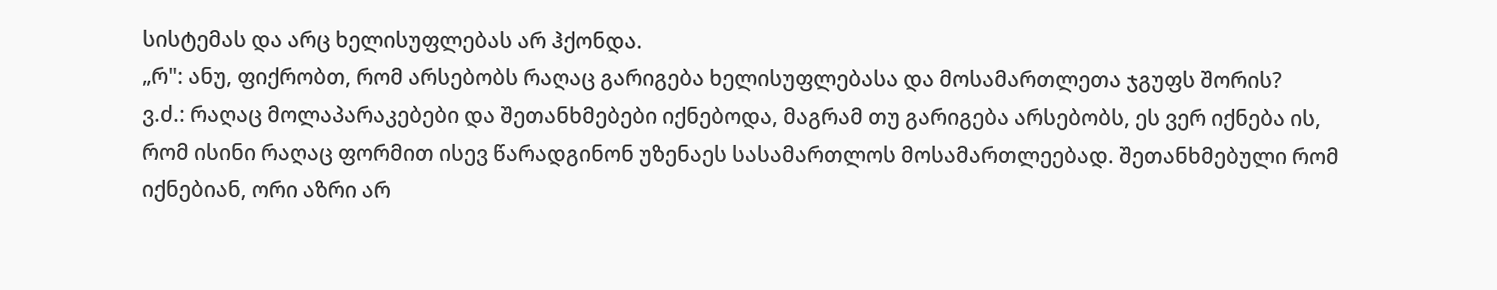სისტემას და არც ხელისუფლებას არ ჰქონდა.
„რ": ანუ, ფიქრობთ, რომ არსებობს რაღაც გარიგება ხელისუფლებასა და მოსამართლეთა ჯგუფს შორის?
ვ.ძ.: რაღაც მოლაპარაკებები და შეთანხმებები იქნებოდა, მაგრამ თუ გარიგება არსებობს, ეს ვერ იქნება ის, რომ ისინი რაღაც ფორმით ისევ წარადგინონ უზენაეს სასამართლოს მოსამართლეებად. შეთანხმებული რომ იქნებიან, ორი აზრი არ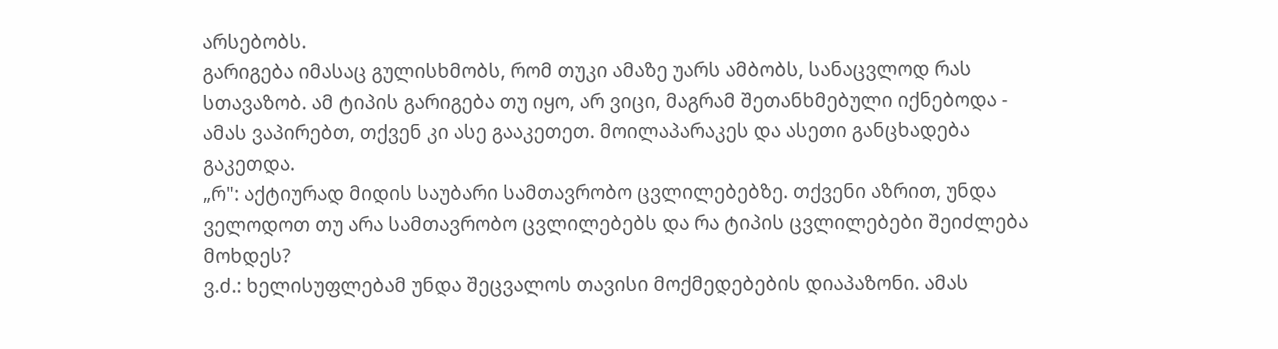არსებობს.
გარიგება იმასაც გულისხმობს, რომ თუკი ამაზე უარს ამბობს, სანაცვლოდ რას სთავაზობ. ამ ტიპის გარიგება თუ იყო, არ ვიცი, მაგრამ შეთანხმებული იქნებოდა - ამას ვაპირებთ, თქვენ კი ასე გააკეთეთ. მოილაპარაკეს და ასეთი განცხადება გაკეთდა.
„რ": აქტიურად მიდის საუბარი სამთავრობო ცვლილებებზე. თქვენი აზრით, უნდა ველოდოთ თუ არა სამთავრობო ცვლილებებს და რა ტიპის ცვლილებები შეიძლება მოხდეს?
ვ.ძ.: ხელისუფლებამ უნდა შეცვალოს თავისი მოქმედებების დიაპაზონი. ამას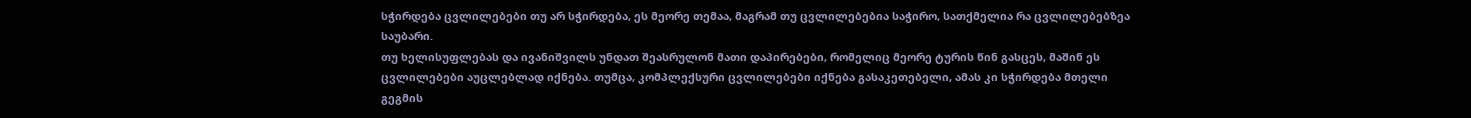სჭირდება ცვლილებები თუ არ სჭირდება, ეს მეორე თემაა, მაგრამ თუ ცვლილებებია საჭირო, სათქმელია რა ცვლილებებზეა საუბარი.
თუ ხელისუფლებას და ივანიშვილს უნდათ შეასრულონ მათი დაპირებები, რომელიც მეორე ტურის წინ გასცეს, მაშინ ეს ცვლილებები აუცლებლად იქნება. თუმცა, კომპლექსური ცვლილებები იქნება გასაკეთებელი, ამას კი სჭირდება მთელი გეგმის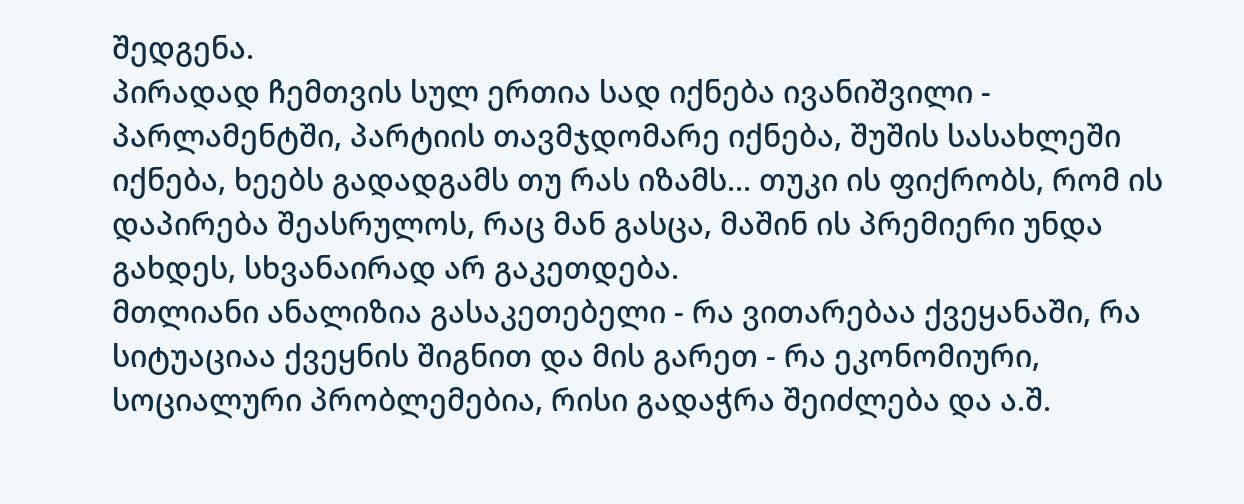შედგენა.
პირადად ჩემთვის სულ ერთია სად იქნება ივანიშვილი - პარლამენტში, პარტიის თავმჯდომარე იქნება, შუშის სასახლეში იქნება, ხეებს გადადგამს თუ რას იზამს... თუკი ის ფიქრობს, რომ ის დაპირება შეასრულოს, რაც მან გასცა, მაშინ ის პრემიერი უნდა გახდეს, სხვანაირად არ გაკეთდება.
მთლიანი ანალიზია გასაკეთებელი - რა ვითარებაა ქვეყანაში, რა სიტუაციაა ქვეყნის შიგნით და მის გარეთ - რა ეკონომიური, სოციალური პრობლემებია, რისი გადაჭრა შეიძლება და ა.შ.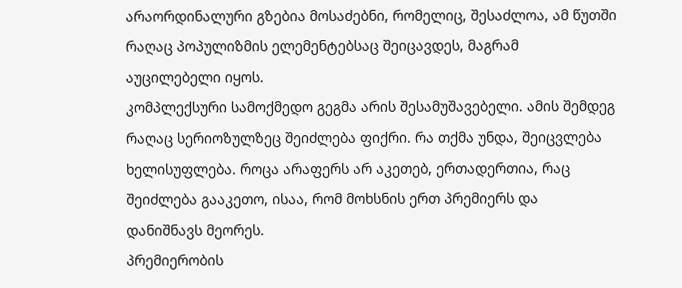არაორდინალური გზებია მოსაძებნი, რომელიც, შესაძლოა, ამ წუთში რაღაც პოპულიზმის ელემენტებსაც შეიცავდეს, მაგრამ აუცილებელი იყოს.
კომპლექსური სამოქმედო გეგმა არის შესამუშავებელი. ამის შემდეგ რაღაც სერიოზულზეც შეიძლება ფიქრი. რა თქმა უნდა, შეიცვლება ხელისუფლება. როცა არაფერს არ აკეთებ, ერთადერთია, რაც შეიძლება გააკეთო, ისაა, რომ მოხსნის ერთ პრემიერს და დანიშნავს მეორეს.
პრემიერობის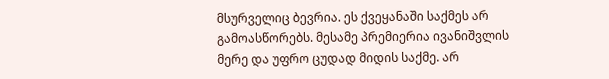მსურველიც ბევრია. ეს ქვეყანაში საქმეს არ გამოასწორებს. მესამე პრემიერია ივანიშვლის მერე და უფრო ცუდად მიდის საქმე. არ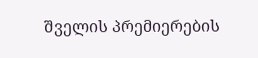შველის პრემიერების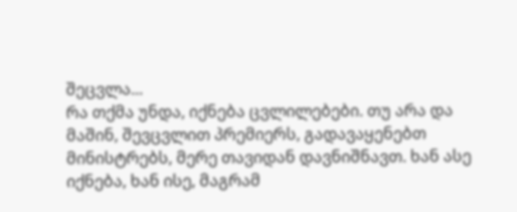შეცვლა...
რა თქმა უნდა, იქნება ცვლილებები. თუ არა და მაშინ, შევცვლით პრემიერს, გადავაყენებთ მინისტრებს, მერე თავიდან დავნიშნავთ. ხან ასე იქნება, ხან ისე, მაგრამ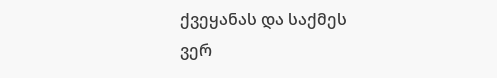ქვეყანას და საქმეს ვერ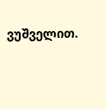ვუშველით.